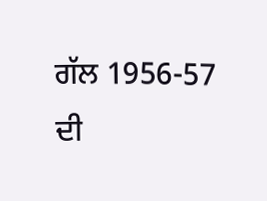ਗੱਲ 1956-57 ਦੀ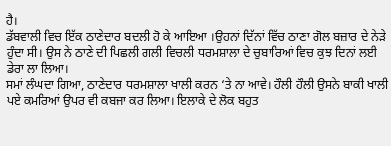ਹੈ।
ਡੱਬਵਾਲੀ ਵਿਚ ਇੱਕ ਠਾਣੇਦਾਰ ਬਦਲੀ ਹੋ ਕੇ ਆਇਆ ।ਉਹਨਾਂ ਦਿੱਨਾਂ ਵਿੱਚ ਠਾਣਾ ਗੋਲ ਬਜ਼ਾਰ ਦੇ ਨੇੜੇ ਹੁੰਦਾ ਸੀ। ਉਸ ਨੇ ਠਾਣੇ ਦੀ ਪਿਛਲੀ ਗਲੀ ਵਿਚਲੀ ਧਰਮਸ਼ਾਲਾ ਦੇ ਚੁਬਾਰਿਆਂ ਵਿਚ ਕੁਝ ਦਿਨਾਂ ਲਈ ਡੇਰਾ ਲਾ ਲਿਆ।
ਸਮਾਂ ਲੰਘਦਾ ਗਿਆ, ਠਾਣੇਦਾਰ ਧਰਮਸ਼ਾਲਾ ਖਾਲੀ ਕਰਨ ‘ਤੇ ਨਾ ਆਵੇ। ਹੌਲੀ ਹੌਲੀ ਉਸਨੇ ਬਾਕੀ ਖਾਲੀ ਪਏ ਕਮਰਿਆਂ ਉਪਰ ਵੀ ਕਬਜਾ ਕਰ ਲਿਆ। ਇਲਾਕੇ ਦੇ ਲੋਕ ਬਹੁਤ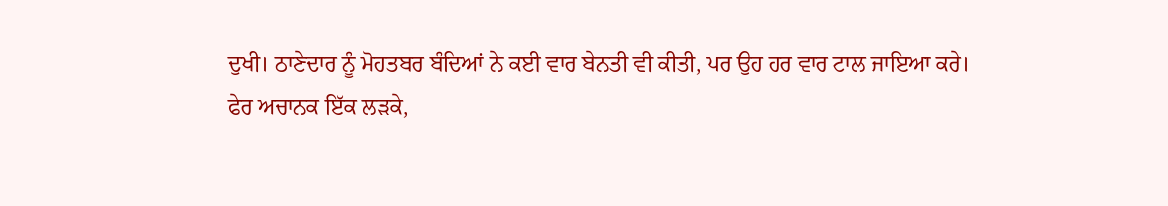ਦੁਖੀ। ਠਾਣੇਦਾਰ ਨੂੰ ਮੋਹਤਬਰ ਬੰਦਿਆਂ ਨੇ ਕਈ ਵਾਰ ਬੇਨਤੀ ਵੀ ਕੀਤੀ, ਪਰ ਉਹ ਹਰ ਵਾਰ ਟਾਲ ਜਾਇਆ ਕਰੇ।
ਫੇਰ ਅਚਾਨਕ ਇੱਕ ਲੜਕੇ,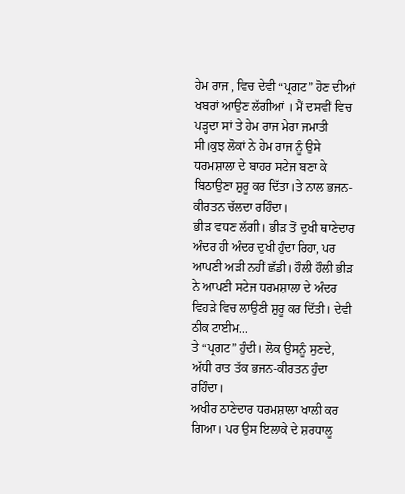ਹੇਮ ਰਾਜ , ਵਿਚ ਦੇਵੀ “ਪ੍ਰਗਟ” ਹੋਣ ਦੀਆਂ ਖਬਰਾਂ ਆਉਣ ਲੱਗੀਆਂ । ਮੈਂ ਦਸਵੀਂ ਵਿਚ ਪੜ੍ਹਦਾ ਸਾਂ ਤੇ ਹੇਮ ਰਾਜ ਮੇਰਾ ਜਮਾਤੀ ਸੀ।ਕੁਝ ਲੋਕਾਂ ਨੇ ਹੇਮ ਰਾਜ ਨੂੰ ਉਸੇ ਧਰਮਸ਼ਾਲਾ ਦੇ ਬਾਹਰ ਸਟੇਜ ਬਣਾ ਕੇ ਬਿਠਾਉਣਾ ਸ਼ੁਰੂ ਕਰ ਦਿੱਤਾ।ਤੇ ਨਾਲ ਭਜਨ-ਕੀਰਤਨ ਚੱਲਦਾ ਰਹਿੰਦਾ।
ਭੀੜ ਵਧਣ ਲੱਗੀ। ਭੀੜ ਤੋਂ ਦੁਖੀ ਥਾਣੇਦਾਰ ਅੰਦਰ ਹੀ ਅੰਦਰ ਦੁਖੀ ਹੁੰਦਾ ਰਿਹਾ, ਪਰ ਆਪਣੀ ਅੜੀ ਨਹੀਂ ਛੱਡੀ। ਹੌਲੀ ਹੌਲੀ ਭੀੜ ਨੇ ਆਪਣੀ ਸਟੇਜ ਧਰਮਸ਼ਾਲਾ ਦੇ ਅੰਦਰ ਵਿਹੜੇ ਵਿਚ ਲਾਉਣੀ ਸ਼ੁਰੂ ਕਰ ਦਿੱਤੀ। ਦੇਵੀ ਠੀਕ ਟਾਈਮ...
ਤੇ “ਪ੍ਰਗਟ” ਹੁੰਦੀ। ਲੋਕ ਉਸਨੂੰ ਸੁਣਦੇ, ਅੱਧੀ ਰਾਤ ਤੱਕ ਭਜਨ-ਕੀਰਤਨ ਹੁੰਦਾ ਰਹਿੰਦਾ।
ਅਖੀਰ ਠਾਣੇਦਾਰ ਧਰਮਸ਼ਾਲਾ ਖਾਲੀ ਕਰ ਗਿਆ। ਪਰ ਉਸ ਇਲਾਕੇ ਦੇ ਸ਼ਰਧਾਲੂ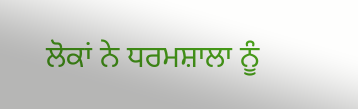ਲੋਕਾਂ ਨੇ ਧਰਮਸ਼ਾਲਾ ਨੂੰ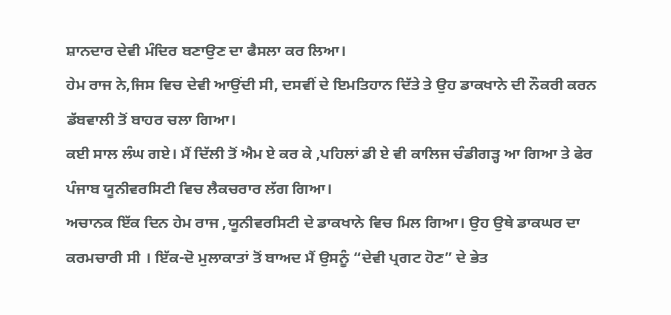ਸ਼ਾਨਦਾਰ ਦੇਵੀ ਮੰਦਿਰ ਬਣਾਉਣ ਦਾ ਫੈਸਲਾ ਕਰ ਲਿਆ।
ਹੇਮ ਰਾਜ ਨੇ,ਜਿਸ ਵਿਚ ਦੇਵੀ ਆਉਂਦੀ ਸੀ, ਦਸਵੀਂ ਦੇ ਇਮਤਿਹਾਨ ਦਿੱਤੇ ਤੇ ਉਹ ਡਾਕਖਾਨੇ ਦੀ ਨੌਕਰੀ ਕਰਨ ਡੱਬਵਾਲੀ ਤੋਂ ਬਾਹਰ ਚਲਾ ਗਿਆ।
ਕਈ ਸਾਲ ਲੰਘ ਗਏ। ਮੈਂ ਦਿੱਲੀ ਤੋਂ ਐਮ ਏ ਕਰ ਕੇ ,ਪਹਿਲਾਂ ਡੀ ਏ ਵੀ ਕਾਲਿਜ ਚੰਡੀਗੜ੍ਹ ਆ ਗਿਆ ਤੇ ਫੇਰ ਪੰਜਾਬ ਯੂਨੀਵਰਸਿਟੀ ਵਿਚ ਲੈਕਚਰਾਰ ਲੱਗ ਗਿਆ।
ਅਚਾਨਕ ਇੱਕ ਦਿਨ ਹੇਮ ਰਾਜ ,ਯੂਨੀਵਰਸਿਟੀ ਦੇ ਡਾਕਖਾਨੇ ਵਿਚ ਮਿਲ ਗਿਆ। ਉਹ ਉਥੇ ਡਾਕਘਰ ਦਾ ਕਰਮਚਾਰੀ ਸੀ । ਇੱਕ-ਦੋ ਮੁਲਾਕਾਤਾਂ ਤੋਂ ਬਾਅਦ ਮੈਂ ਉਸਨੂੰ “ਦੇਵੀ ਪ੍ਰਗਟ ਹੋਣ” ਦੇ ਭੇਤ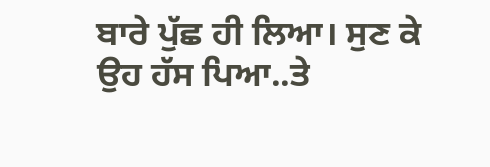ਬਾਰੇ ਪੁੱਛ ਹੀ ਲਿਆ। ਸੁਣ ਕੇ ਉਹ ਹੱਸ ਪਿਆ..ਤੇ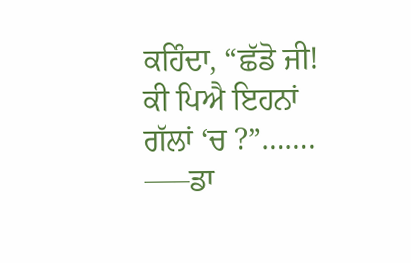ਕਹਿੰਦਾ, “ਛੱਡੋ ਜੀ! ਕੀ ਪਿਐ ਇਹਨਾਂ ਗੱਲਾਂ ‘ਚ ?”…….
—–ਡਾ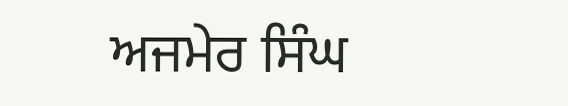ਅਜਮੇਰ ਸਿੰਘ